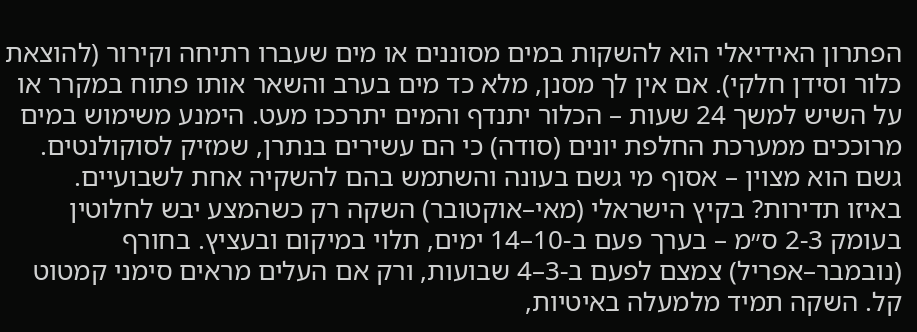הפתרון האידיאלי הוא להשקות במים מסוננים או מים שעברו רתיחה וקירור (להוצאת כלור וסידן חלקי). אם אין לך מסנן, מלא כד מים בערב והשאר אותו פתוח במקרר או על השיש למשך 24 שעות – הכלור יתנדף והמים יתרככו מעט. הימנע משימוש במים מרוככים ממערכת החלפת יונים (סודה) כי הם עשירים בנתרן, שמזיק לסוקולנטים. גשם הוא מצוין – אסוף מי גשם בעונה והשתמש בהם להשקיה אחת לשבועיים.
באיזו תדירות? בקיץ הישראלי (מאי–אוקטובר) השקה רק כשהמצע יבש לחלוטין בעומק 2-3 ס״מ – בערך פעם ב-10–14 ימים, תלוי במיקום ובעציץ. בחורף (נובמבר–אפריל) צמצם לפעם ב-3–4 שבועות, ורק אם העלים מראים סימני קמטוט קל. השקה תמיד מלמעלה באיטיות,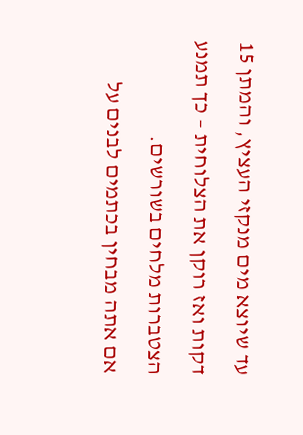עד שיוצא מים מנקזי העציץ, והמתן 15 דקות ואז רוקן את הצלוחית – כך תמנע הצטברות מלחים בשורשים.
אם אתה מבחין בכתמים לבנים על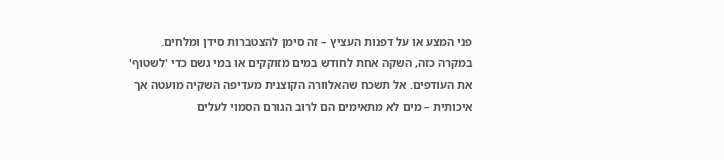פני המצע או על דפנות העציץ – זה סימן להצטברות סידן ומלחים. במקרה כזה, השקה אחת לחודש במים מזוקקים או במי גשם כדי 'לשטוף' את העודפים. אל תשכח שהאלוורה הקוצנית מעדיפה השקיה מועטה אך איכותית – מים לא מתאימים הם לרוב הגורם הסמוי לעלים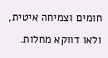חומים וצמיחה איטית, ולאו דווקא מחלות.